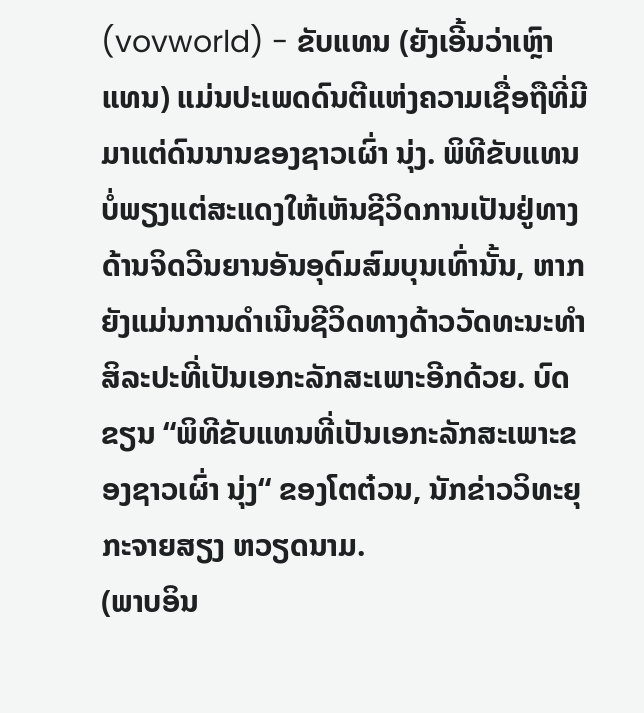(vovworld) - ຂັບແທນ (ຍັງເອີ້ນວ່າເຫຼົາແທນ) ແມ່ນປະເພດດົນຕີແຫ່ງຄວາມເຊື່ອຖືທີ່ມີມາແຕ່ດົນນານຂອງຊາວເຜົ່າ ນຸ່ງ. ພິທີຂັບແທນບໍ່ພຽງແຕ່ສະແດງໃຫ້ເຫັນຊີວິດການເປັນຢູ່ທາງດ້ານຈິດວີນຍານອັນອຸດົມສົມບຸນເທົ່ານັ້ນ, ຫາກຍັງແມ່ນການດຳເນີນຊີວິດທາງດ້າວວັດທະນະທຳ ສິລະປະທີ່ເປັນເອກະລັກສະເພາະອີກດ້ວຍ. ບົດຂຽນ “ພິທີຂັບແທນທີ່ເປັນເອກະລັກສະເພາະຂອງຊາວເຜົ່າ ນຸ່ງ“ ຂອງໂຕຕ໋ວນ, ນັກຂ່າວວິທະຍຸກະຈາຍສຽງ ຫວຽດນາມ.
(ພາບອິນ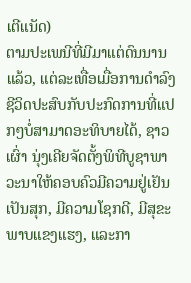ເຕີແນັດ)
ຕາມປະເພນີທີ່ມີມາແຕ່ດົນນານແລ້ວ, ແຕ່ລະເທື່ອເມື່ອການດຳລົງຊີວິດປະສົບກັບປະກົດການທີ່ແປກໆບໍ່ສາມາດອະທິບາຍໄດ້, ຊາວເຜົ່າ ນຸ່ງເຄີຍຈັດຕັ້ງພິທີບູຊາພາວະນາໃຫ້ຄອບຄົວມີຄວາມຢູ່ເຢັນເປັນສຸກ, ມີຄວາມໂຊກດີ, ມີສຸຂະພາບແຂງແຮງ, ແລະກາ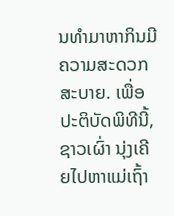ນທຳມາຫາກິນມີຄວາມສະດວກສະບາຍ. ເພື່ອປະຕິບັດພິທີນີ້, ຊາວເຜົ່າ ນຸ່ງເຄີຍໄປຫາແມ່ເຖົ້າ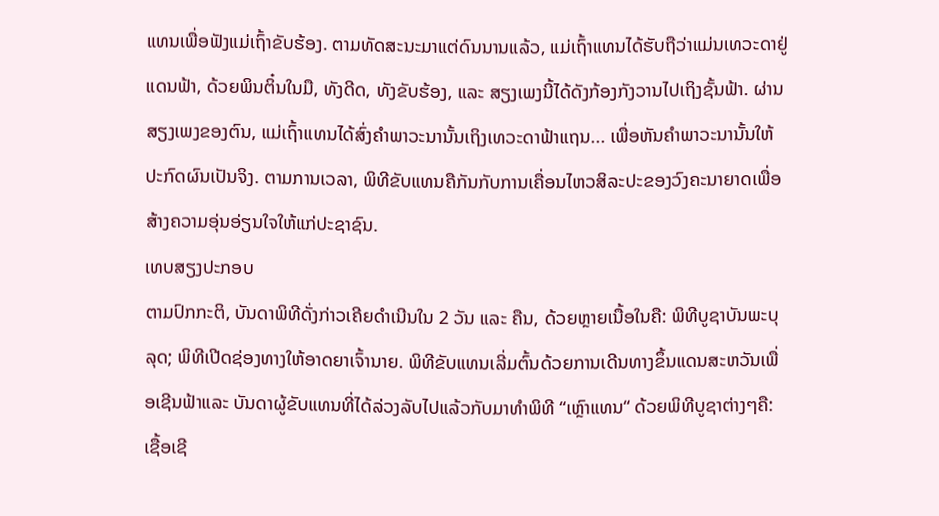ແທນເພື່ອຟັງແມ່ເຖົ້າຂັບຮ້ອງ. ຕາມທັດສະນະມາແຕ່ດົນນານແລ້ວ, ແມ່ເຖົ້າແທນໄດ້ຮັບຖືວ່າແມ່ນເທວະດາຢູ່ແດນຟ້າ, ດ້ວຍພິນຕິ໋ນໃນມື, ທັງດີດ, ທັງຂັບຮ້ອງ, ແລະ ສຽງເພງນີ້ໄດ້ດັງກ້ອງກັງວານໄປເຖິງຊັ້ນຟ້າ. ຜ່ານສຽງເພງຂອງຕົນ, ແມ່ເຖົ້າແທນໄດ້ສົ່ງຄຳພາວະນານັ້ນເຖິງເທວະດາຟ້າແຖນ... ເພື່ອຫັນຄຳພາວະນານັ້ນໃຫ້ປະກົດຜົນເປັນຈິງ. ຕາມການເວລາ, ພິທີຂັບແທນຄືກັນກັບການເຄື່ອນໄຫວສິລະປະຂອງວົງຄະນາຍາດເພື່ອສ້າງຄວາມອຸ່ນອ່ຽນໃຈໃຫ້ແກ່ປະຊາຊົນ.
ເທບສຽງປະກອບ
ຕາມປົກກະຕິ, ບັນດາພິທີດັ່ງກ່າວເຄີຍດຳເນີນໃນ 2 ວັນ ແລະ ຄືນ, ດ້ວຍຫຼາຍເນື້ອໃນຄື: ພິທີບູຊາບັນພະບຸລຸດ; ພິທີເປີດຊ່ອງທາງໃຫ້ອາດຍາເຈົ້ານາຍ. ພິທີຂັບແທນເລີ່ມຕົ້ນດ້ວຍການເດີນທາງຂຶ້ນແດນສະຫວັນເພື່ອເຊີນຟ້າແລະ ບັນດາຜູ້ຂັບແທນທີ່ໄດ້ລ່ວງລັບໄປແລ້ວກັບມາທຳພິທີ “ເຫຼົາແທນ“ ດ້ວຍພິທີບູຊາຕ່າງໆຄື: ເຊື້ອເຊີ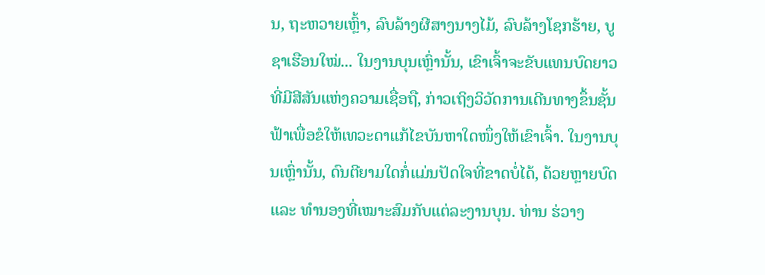ນ, ຖະຫວາຍເຫຼົ້າ, ລົບລ້າງຜີສາງນາງໄມ້, ລົບລ້າງໂຊກຮ້າຍ, ບູຊາເຮືອນໃໝ່... ໃນງານບຸນເຫຼົ່ານັ້ນ, ເຂົາເຈົ້າຈະຂັບແທນບົດຍາວທີ່ມີສີສັນແຫ່ງຄວາມເຊື່ອຖື, ກ່າວເຖິງວິວັດການເດີນທາງຂຶ້ນຊັ້ນຟ້າເພື່ອຂໍໃຫ້ເທວະດາແກ້ໄຂບັນຫາໃດໜຶ່ງໃຫ້ເຂົາເຈົ້າ. ໃນງານບຸນເຫຼົ່ານັ້ນ, ດົນຕີຍາມໃດກໍ່ແມ່ນປັດໃຈທີ່ຂາດບໍ່ໄດ້, ດ້ວຍຫຼາຍບົດ ແລະ ທຳນອງທີ່ເໝາະສົມກັບແຕ່ລະງານບຸນ. ທ່ານ ຮ່ວາງ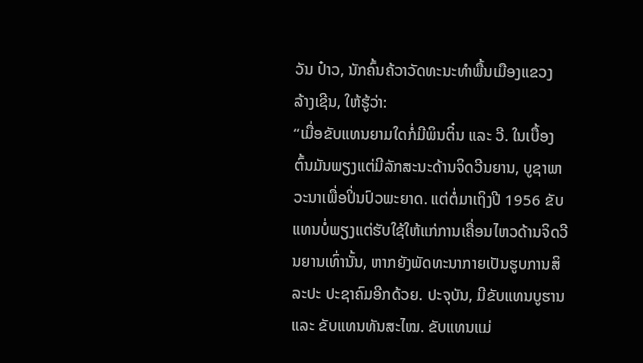ວັນ ປ໋າວ, ນັກຄົ້ນຄ້ວາວັດທະນະທຳພື້ນເມືອງແຂວງ ລ້າງເຊີນ, ໃຫ້ຮູ້ວ່າ:
“ເມື່ອຂັບແທນຍາມໃດກໍ່ມີພິນຕິ໋ນ ແລະ ວີ. ໃນເບື້ອງຕົ້ນມັນພຽງແຕ່ມີລັກສະນະດ້ານຈິດວີນຍານ, ບູຊາພາວະນາເພື່ອປິ່ນປົວພະຍາດ. ແຕ່ຕໍ່ມາເຖິງປີ 1956 ຂັບແທນບໍ່ພຽງແຕ່ຮັບໃຊ້ໃຫ້ແກ່ການເຄື່ອນໄຫວດ້ານຈິດວີນຍານເທົ່ານັ້ນ, ຫາກຍັງພັດທະນາກາຍເປັນຮູບການສິລະປະ ປະຊາຄົມອີກດ້ວຍ. ປະຈຸບັນ, ມີຂັບແທນບູຮານ ແລະ ຂັບແທນທັນສະໄໝ. ຂັບແທນແມ່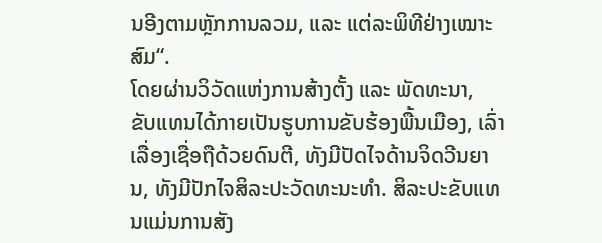ນອີງຕາມຫຼັກການລວມ, ແລະ ແຕ່ລະພິທີຢ່າງເໝາະສົມ“.
ໂດຍຜ່ານວິວັດແຫ່ງການສ້າງຕັ້ງ ແລະ ພັດທະນາ, ຂັບແທນໄດ້ກາຍເປັນຮູບການຂັບຮ້ອງພື້ນເມືອງ, ເລົ່າເລື່ອງເຊື່ອຖືດ້ວຍດົນຕີ, ທັງມີປັດໄຈດ້ານຈິດວີນຍານ, ທັງມີປັກໄຈສິລະປະວັດທະນະທຳ. ສິລະປະຂັບແທນແມ່ນການສັງ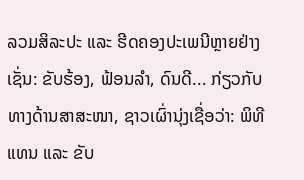ລວມສິລະປະ ແລະ ຮີດຄອງປະເພນີຫຼາຍຢ່າງເຊັ່ນ: ຂັບຮ້ອງ, ຟ້ອນລຳ, ດົນດີ... ກ່ຽວກັບທາງດ້ານສາສະໜາ, ຊາວເຜົ່ານຸ່ງເຊື່ອວ່າ: ພິທີແທນ ແລະ ຂັບ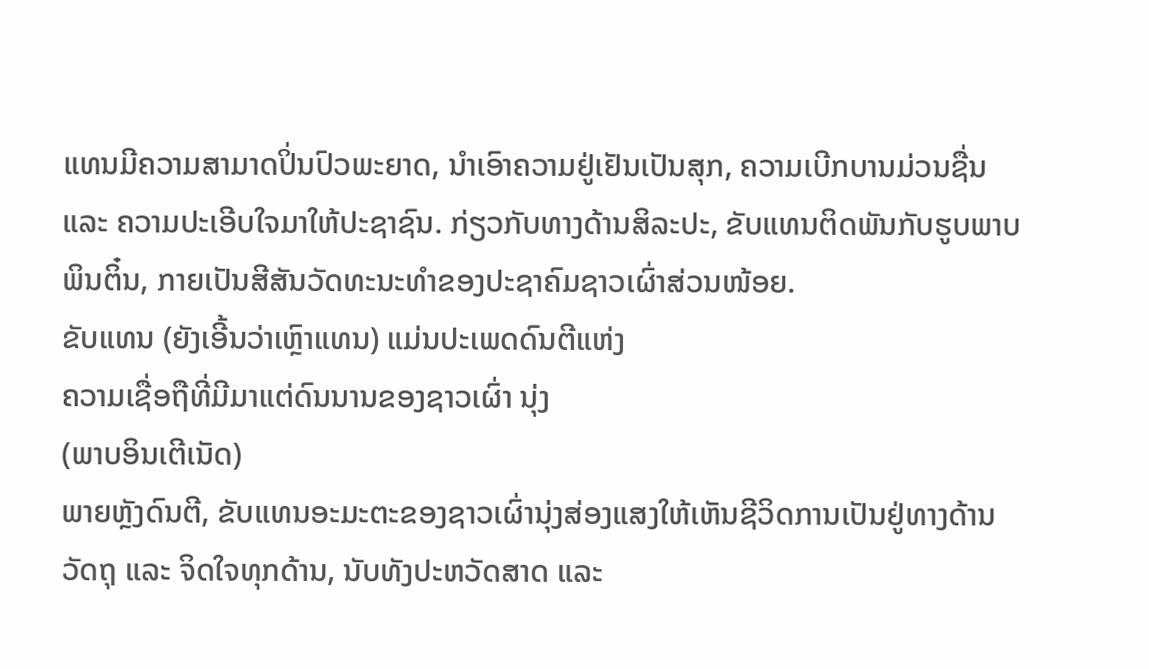ແທນມີຄວາມສາມາດປິ່ນປົວພະຍາດ, ນຳເອົາຄວາມຢູ່ເຢັນເປັນສຸກ, ຄວາມເບີກບານມ່ວນຊື່ນ ແລະ ຄວາມປະເອີບໃຈມາໃຫ້ປະຊາຊົນ. ກ່ຽວກັບທາງດ້ານສິລະປະ, ຂັບແທນຕິດພັນກັບຮູບພາບພິນຕິ໋ນ, ກາຍເປັນສີສັນວັດທະນະທຳຂອງປະຊາຄົມຊາວເຜົ່າສ່ວນໜ້ອຍ.
ຂັບແທນ (ຍັງເອີ້ນວ່າເຫຼົາແທນ) ແມ່ນປະເພດດົນຕີແຫ່ງ
ຄວາມເຊື່ອຖືທີ່ມີມາແຕ່ດົນນານຂອງຊາວເຜົ່າ ນຸ່ງ
(ພາບອິນເຕີເນັດ)
ພາຍຫຼັງດົນຕີ, ຂັບແທນອະມະຕະຂອງຊາວເຜົ່ານຸ່ງສ່ອງແສງໃຫ້ເຫັນຊີວິດການເປັນຢູ່ທາງດ້ານວັດຖຸ ແລະ ຈິດໃຈທຸກດ້ານ, ນັບທັງປະຫວັດສາດ ແລະ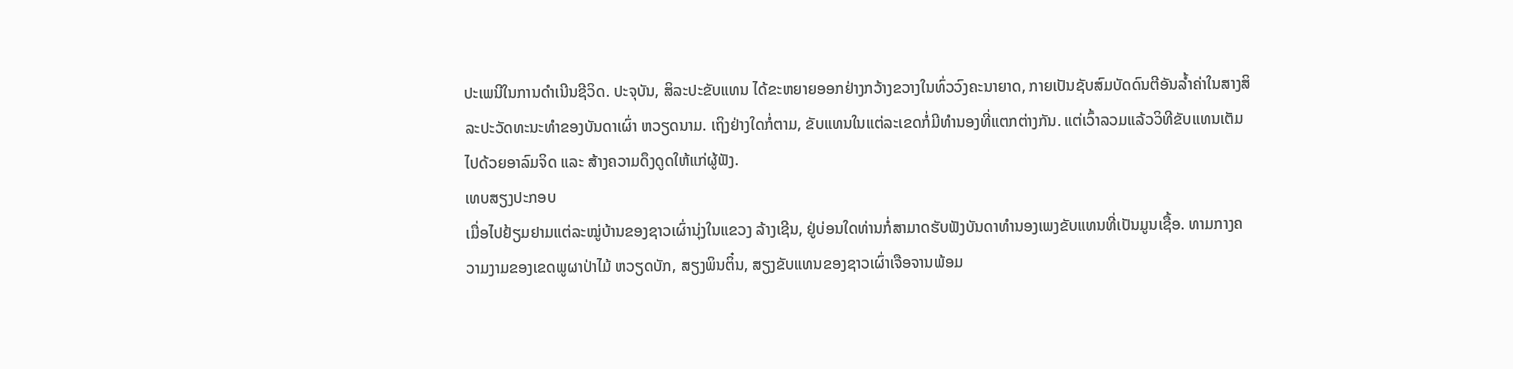ປະເພນີໃນການດຳເນີນຊີວິດ. ປະຈຸບັນ, ສິລະປະຂັບແທນ ໄດ້ຂະຫຍາຍອອກຢ່າງກວ້າງຂວາງໃນທົ່ວວົງຄະນາຍາດ, ກາຍເປັນຊັບສົມບັດດົນຕີອັນລ້ຳຄ່າໃນສາງສິລະປະວັດທະນະທຳຂອງບັນດາເຜົ່າ ຫວຽດນາມ. ເຖິງຢ່າງໃດກໍ່ຕາມ, ຂັບແທນໃນແຕ່ລະເຂດກໍ່ມີທຳນອງທີ່ແຕກຕ່າງກັນ. ແຕ່ເວົ້າລວມແລ້ວວິທີຂັບແທນເຕັມໄປດ້ວຍອາລົມຈິດ ແລະ ສ້າງຄວາມດຶງດູດໃຫ້ແກ່ຜູ້ຟັງ.
ເທບສຽງປະກອບ
ເມື່ອໄປຢ້ຽມຢາມແຕ່ລະໝູ່ບ້ານຂອງຊາວເຜົ່ານຸ່ງໃນແຂວງ ລ້າງເຊີນ, ຢູ່ບ່ອນໃດທ່ານກໍ່ສາມາດຮັບຟັງບັນດາທຳນອງເພງຂັບແທນທີ່ເປັນມູນເຊື້ອ. ທາມກາງຄວາມງາມຂອງເຂດພູຜາປ່າໄມ້ ຫວຽດບັກ, ສຽງພິນຕິ໋ນ, ສຽງຂັບແທນຂອງຊາວເຜົ່າເຈືອຈານພ້ອມ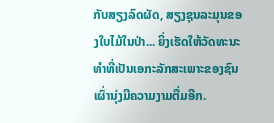ກັບສຽງລົດຜັດ, ສຽງຊຸນລະມຸນຂອງໃບໄມ້ໃນປ່າ... ຍິ່ງເຮັດໃຫ້ວັດທະນະທຳທີ່ເປັນເອກະລັກສະເພາະຂອງຊົນເຜົ່ານຸ່ງມີຄວາມງາມຕື່ມອີກ.